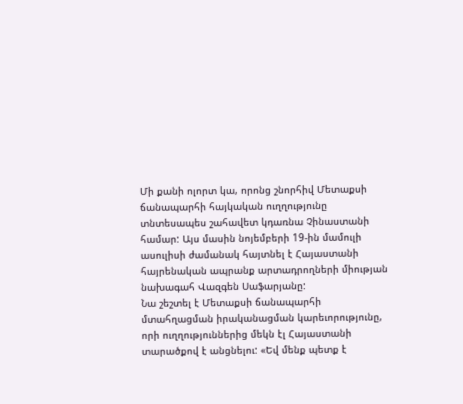Մի քանի ոլորտ կա, որոնց շնորհիվ Մետաքսի ճանապարհի հայկական ուղղությունը տնտեսապես շահավետ կդառնա Չինաստանի համար: Այս մասին նոյեմբերի 19-ին մամուլի ասուլիսի ժամանակ հայտնել է Հայաստանի հայրենական ապրանք արտադրողների միության նախագահ Վազգեն Սաֆարյանը:
Նա շեշտել է Մետաքսի ճանապարհի մտահղացման իրականացման կարեւորությունը, որի ուղղություններից մեկն էլ Հայաստանի տարածքով է անցնելու: «Եվ մենք պետք է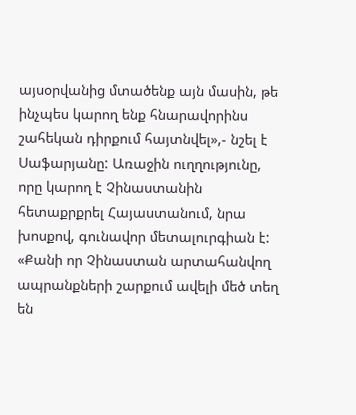այսօրվանից մտածենք այն մասին, թե ինչպես կարող ենք հնարավորինս շահեկան դիրքում հայտնվել»,- նշել է Սաֆարյանը: Առաջին ուղղությունը, որը կարող է Չինաստանին հետաքրքրել Հայաստանում, նրա խոսքով, գունավոր մետալուրգիան է: «Քանի որ Չինաստան արտահանվող ապրանքների շարքում ավելի մեծ տեղ են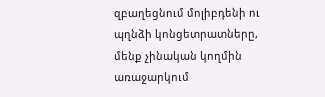զբաղեցնում մոլիբդենի ու պղնձի կոնցետրատները, մենք չինական կողմին առաջարկում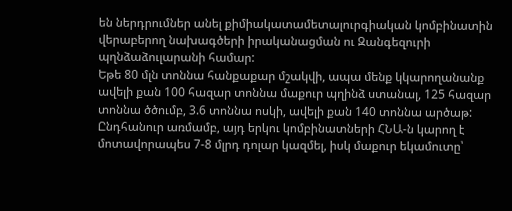են ներդրումներ անել քիմիակատամետալուրգիական կոմբինատին վերաբերող նախագծերի իրականացման ու Զանգեզուրի պղնձաձուլարանի համար:
Եթե 80 մլն տոննա հանքաքար մշակվի, ապա մենք կկարողանանք ավելի քան 100 հազար տոննա մաքուր պղինձ ստանալ, 125 հազար տոննա ծծումբ, 3.6 տոննա ոսկի, ավելի քան 140 տոննա արծաթ: Ընդհանուր առմամբ, այդ երկու կոմբինատների ՀՆԱ-ն կարող է մոտավորապես 7-8 մլրդ դոլար կազմել, իսկ մաքուր եկամուտը՝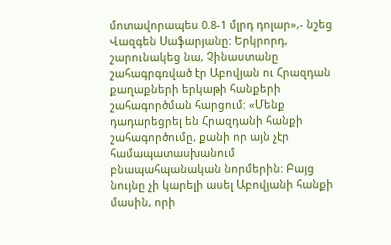մոտավորապես 0.8-1 մլրդ դոլար»,- նշեց Վազգեն Սաֆարյանը: Երկրորդ, շարունակեց նա, Չինաստանը շահագրգռված էր Աբովյան ու Հրազդան քաղաքների երկաթի հանքերի շահագործման հարցում: «Մենք դադարեցրել են Հրազդանի հանքի շահագործումը, քանի որ այն չէր համապատասխանում բնապահպանական նորմերին: Բայց նույնը չի կարելի ասել Աբովյանի հանքի մասին, որի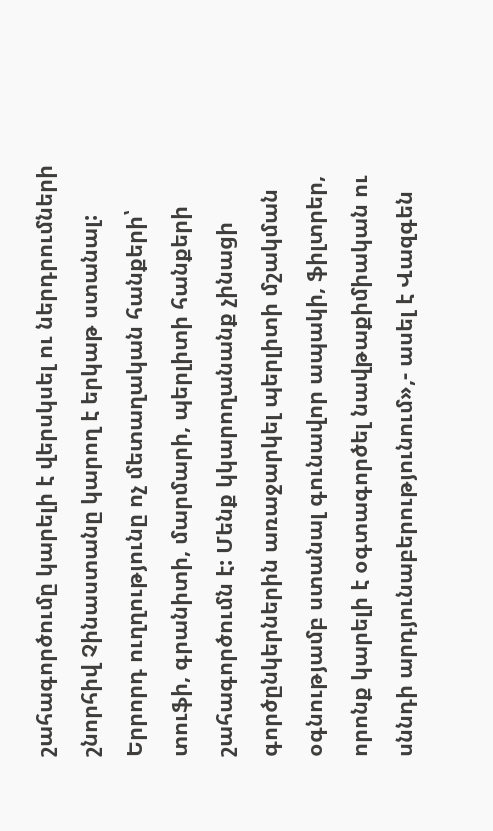շահագործումը կարելի է վերսկսել ու ներդրումների շնորհիվ Չինաստանը կարող է երկաթ ստանալ: Երրորդ ուղղությունը ոչ մետաղական հանքերի՝ տուֆի, գրանիտի, մարմարի, պերլիտի հանքերի շահագործումն է: Մենք կկարողանանք չինացի գործընկերներին առաջարկել պերլիտի մշակման օգնությամբ ստանալ գունավոր ապակի, ֆիլտրեր, որոնք կարելի է օգտագործել նավթաքիմիական ու սննդի արդյունաբերությունում»,- ասել է Վազգեն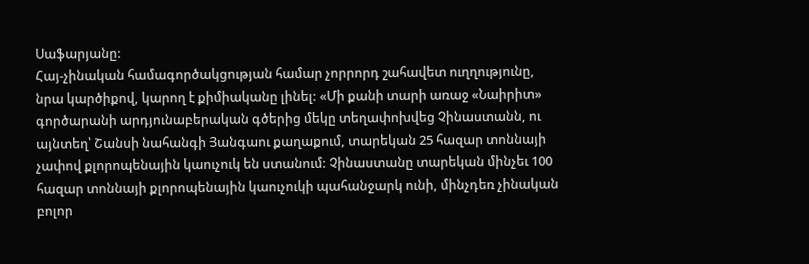Սաֆարյանը:
Հայ-չինական համագործակցության համար չորրորդ շահավետ ուղղությունը, նրա կարծիքով, կարող է քիմիականը լինել: «Մի քանի տարի առաջ «Նաիրիտ» գործարանի արդյունաբերական գծերից մեկը տեղափոխվեց Չինաստանն, ու այնտեղ՝ Շանսի նահանգի Յանգաու քաղաքում, տարեկան 25 հազար տոննայի չափով քլորոպենային կաուչուկ են ստանում: Չինաստանը տարեկան մինչեւ 100 հազար տոննայի քլորոպենային կաուչուկի պահանջարկ ունի, մինչդեռ չինական բոլոր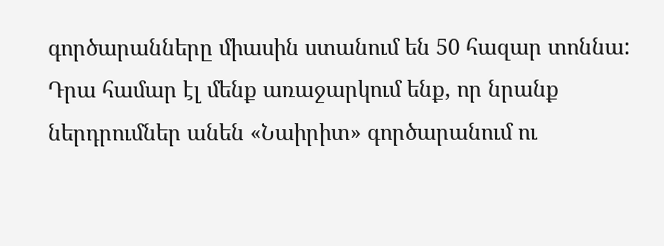գործարանները միասին ստանում են 50 հազար տոննա: Դրա համար էլ մենք առաջարկում ենք, որ նրանք ներդրումներ անեն «Նաիրիտ» գործարանում ու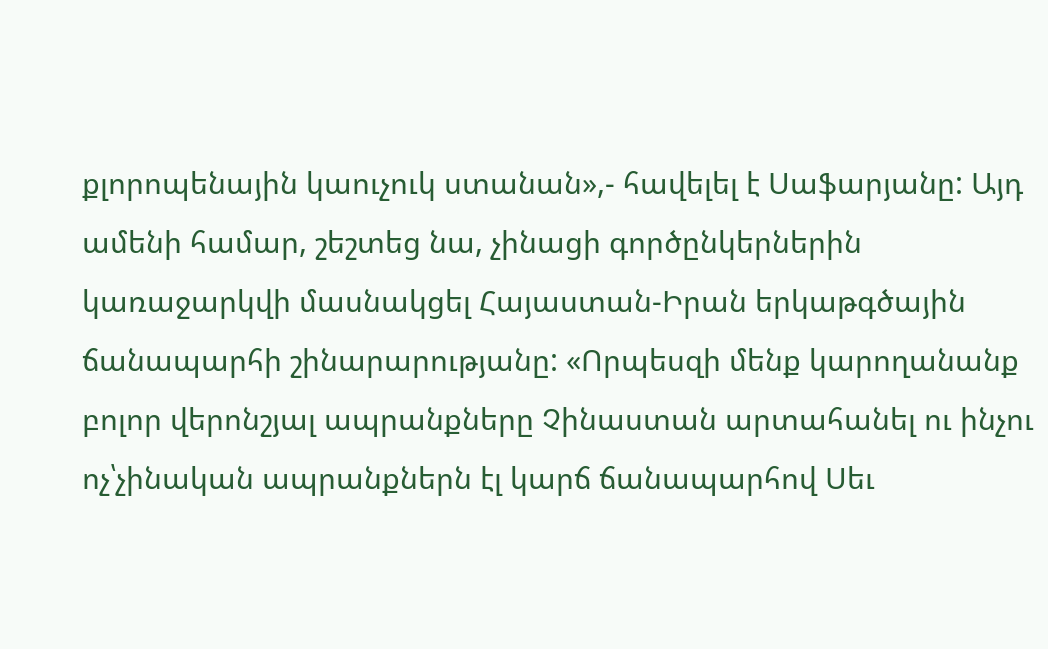քլորոպենային կաուչուկ ստանան»,- հավելել է Սաֆարյանը: Այդ ամենի համար, շեշտեց նա, չինացի գործընկերներին կառաջարկվի մասնակցել Հայաստան-Իրան երկաթգծային ճանապարհի շինարարությանը: «Որպեսզի մենք կարողանանք բոլոր վերոնշյալ ապրանքները Չինաստան արտահանել ու ինչու ոչ՝չինական ապրանքներն էլ կարճ ճանապարհով Սեւ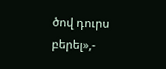ծով դուրս բերել»,-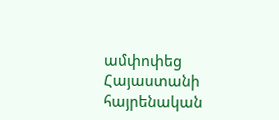ամփոփեց Հայաստանի հայրենական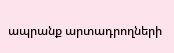ապրանք արտադրողների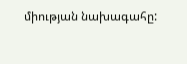միության նախագահը: